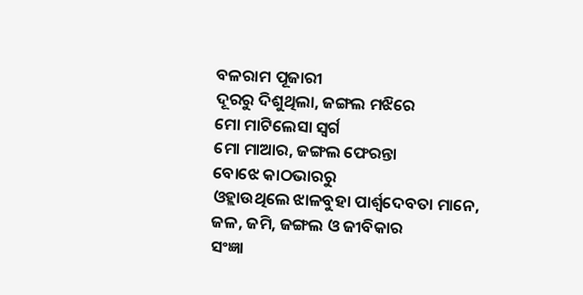ବଳରାମ ପୂଜାରୀ
ଦୂରରୁ ଦିଶୁଥିଲା, ଜଙ୍ଗଲ ମଝିରେ
ମୋ ମାଟିଲେସା ସ୍ୱର୍ଗ
ମୋ ମାଆର, ଜଙ୍ଗଲ ଫେରନ୍ତା
ବୋଝେ କାଠଭାରରୁ
ଓହ୍ଲାଉଥିଲେ ଝାଳବୁହା ପାର୍ଶ୍ୱଦେବତା ମାନେ,
ଜଳ, ଜମି, ଜଙ୍ଗଲ ଓ ଜୀବିକାର
ସଂଜ୍ଞା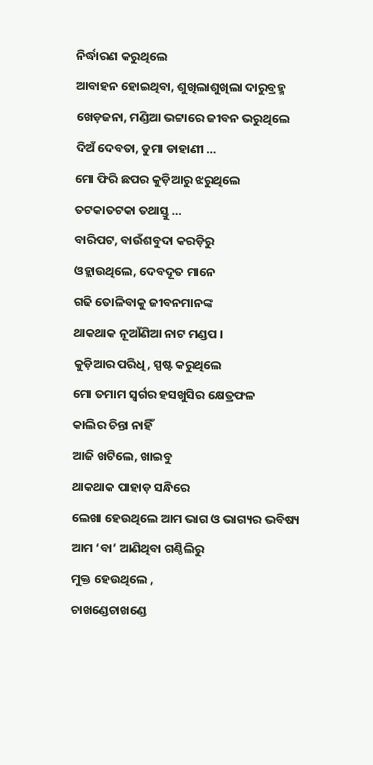ନିର୍ଦ୍ଧାରଣ କରୁଥିଲେ
ଆବାହନ ହୋଇଥିବା, ଶୁଖିଲାଶୁଖିଲା ଦାରୁବ୍ରହ୍ମ
ଖେଡ଼ଜନା, ମଣ୍ଡିଆ ଭଟ୍ଟାରେ ଜୀବନ ଭରୁଥିଲେ
ଦିଅଁ ଦେବତା, ଡୁମା ଡାହାଣୀ …
ମୋ ଫିରି ଛପର କୁଡ଼ିଆରୁ ଝରୁଥିଲେ
ତଟକାତଟକା ତଥାସ୍ତୁ …
ବାରିପଟ, ବାଉଁଶବୁଦା କରଡ଼ିରୁ
ଓହ୍ଲାଉଥିଲେ, ଦେବଦୂତ ମାନେ
ଗଢି ତୋଳିବାକୁ ଜୀବନମାନଙ୍କ
ଥାକଥାକ ନୂଆଁଣିଆ ନାଟ ମଣ୍ଡପ ।
କୁଡ଼ିଆର ପରିଧି, ସ୍ପଷ୍ଟ କରୁଥିଲେ
ମୋ ତମାମ ସ୍ୱର୍ଗର ହସଖୁସିର କ୍ଷେତ୍ରଫଳ
କାଲିର ଚିନ୍ତା ନାହିଁ
ଆଜି ଖଟିଲେ, ଖାଇବୁ
ଥାକଥାକ ପାହାଡ଼ ସନ୍ଧିରେ
ଲେଖା ହେଉଥିଲେ ଆମ ଭାଗ ଓ ଭାଗ୍ୟର ଭବିଷ୍ୟ
ଆମ ‘ବା’ ଆଣିଥିବା ଗଣ୍ଠିଲିରୁ
ମୁକ୍ତ ହେଉଥିଲେ ,
ଚାଖଣ୍ଡେଚାଖଣ୍ଡେ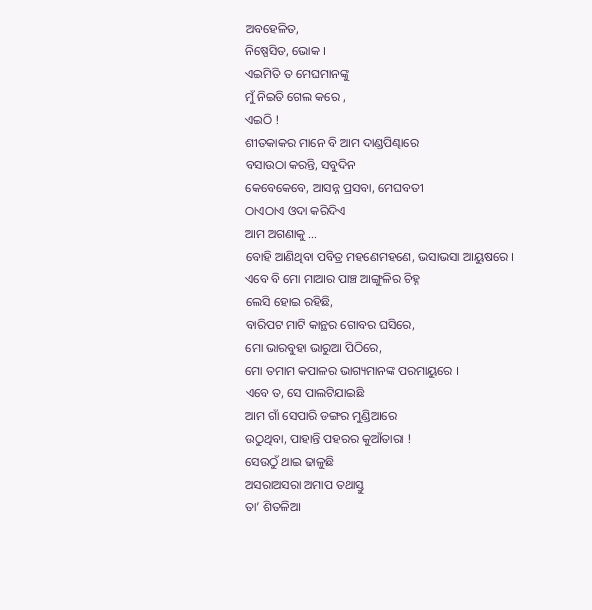ଅବହେଳିତ,
ନିଷ୍ପେସିତ, ଭୋକ ।
ଏଇମିତି ତ ମେଘମାନଙ୍କୁ
ମୁଁ ନିଇତି ଗେଲ କରେ ,
ଏଇଠି !
ଶୀତକାକର ମାନେ ବି ଆମ ଦାଣ୍ଡପିଣ୍ଢାରେ
ବସାଉଠା କରନ୍ତି, ସବୁଦିନ
କେବେକେବେ, ଆସନ୍ନ ପ୍ରସବା, ମେଘବତୀ
ଠାଏଠାଏ ଓଦା କରିଦିଏ
ଆମ ଅଗଣାକୁ …
ବୋହି ଆଣିଥିବା ପବିତ୍ର ମହଣେମହଣେ, ଭସାଭସା ଆୟୁଷରେ ।
ଏବେ ବି ମୋ ମାଆର ପାଞ୍ଚ ଆଙ୍ଗୁଳିର ଚିହ୍ନ
ଲେସି ହୋଇ ରହିଛି,
ବାରିପଟ ମାଟି କାନ୍ଥର ଗୋବର ଘସିରେ,
ମୋ ଭାରବୁହା ଭାରୁଆ ପିଠିରେ,
ମୋ ତମାମ କପାଳର ଭାଗ୍ୟମାନଙ୍କ ପରମାୟୁରେ ।
ଏବେ ତ, ସେ ପାଲଟିଯାଇଛି
ଆମ ଗାଁ ସେପାରି ଡଙ୍ଗର ମୁଣ୍ଡିଆରେ
ଉଠୁଥିବା, ପାହାନ୍ତି ପହରର କୁଆଁତାରା !
ସେଉଠୁଁ ଥାଇ ଢାଳୁଛି
ଅସରାଅସରା ଅମାପ ତଥାସ୍ତୁ
ତା’ ଶିତଳିଆ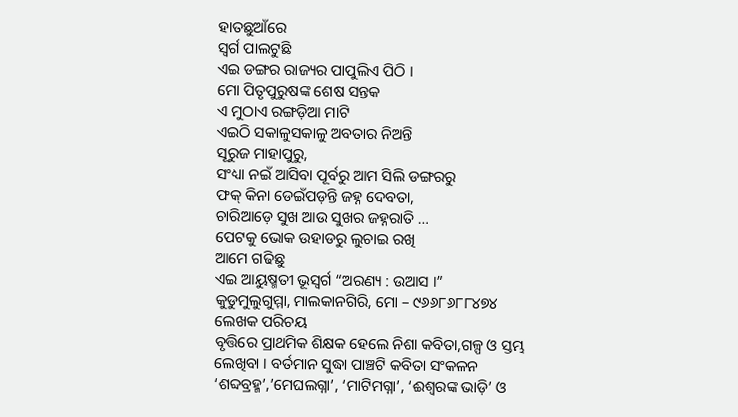ହାତଛୁଆଁରେ
ସ୍ୱର୍ଗ ପାଲଟୁଛି
ଏଇ ଡଙ୍ଗର ରାଜ୍ୟର ପାପୁଲିଏ ପିଠି ।
ମୋ ପିତୃପୁରୁଷଙ୍କ ଶେଷ ସନ୍ତକ
ଏ ମୁଠାଏ ରଙ୍ଗଡ଼ିଆ ମାଟି
ଏଇଠି ସକାଳୁସକାଳୁ ଅବତାର ନିଅନ୍ତି
ସୂରୁଜ ମାହାପୁରୁ,
ସଂଧ୍ୟା ନଇଁ ଆସିବା ପୂର୍ବରୁ ଆମ ସିଲି ଡଙ୍ଗରରୁ
ଫକ୍ କିନା ଡେଇଁପଡ଼ନ୍ତି ଜହ୍ନ ଦେବତା,
ଚାରିଆଡ଼େ ସୁଖ ଆଉ ସୁଖର ଜହ୍ନରାତି …
ପେଟକୁ ଭୋକ ଉହାଡରୁ ଲୁଚାଇ ରଖି
ଆମେ ଗଢିଛୁ
ଏଇ ଆୟୁଷ୍ମତୀ ଭୂସ୍ଵର୍ଗ “ଅରଣ୍ୟ : ଉଆସ ।”
କୁଡୁମୁଲୁଗୁମ୍ମା, ମାଲକାନଗିରି, ମୋ – ୯୬୬୮୬୮୮୪୭୪
ଲେଖକ ପରିଚୟ
ବୃତ୍ତିରେ ପ୍ରାଥମିକ ଶିକ୍ଷକ ହେଲେ ନିଶା କବିତା,ଗଳ୍ପ ଓ ସ୍ତମ୍ଭ ଲେଖିବା । ବର୍ତମାନ ସୁଦ୍ଧା ପାଞ୍ଚଟି କବିତା ସଂକଳନ ‘ଶବ୍ଦବ୍ରହ୍ମ’,’ମେଘଲଗ୍ନା’, ‘ମାଟିମଗ୍ନା’, ‘ଈଶ୍ୱରଙ୍କ ଭାଡ଼ି’ ଓ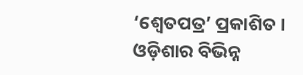‘ଶ୍ୱେତପତ୍ର’ ପ୍ରକାଶିତ । ଓଡ଼ିଶାର ବିଭିନ୍ନ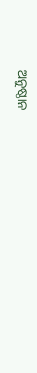ଅନୁଷ୍ଠାନ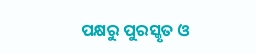ପକ୍ଷରୁ ପୁରସ୍କୃତ ଓ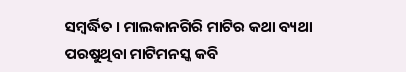ସମ୍ବର୍ଦ୍ଧିତ । ମାଲକାନଗିରି ମାଟିର କଥା ବ୍ୟଥା ପରଷୁଥିବା ମାଟିମନସ୍କ କବି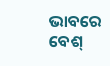ଭାବରେ ବେଶ୍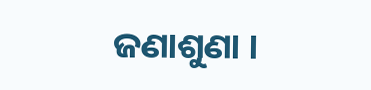ଜଣାଶୁଣା ।